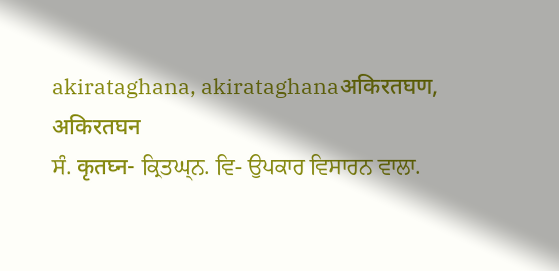akirataghana, akirataghanaअकिरतघण, अकिरतघन
ਸੰ. कृतघ्न- ਕ੍ਰਿਤਘ੍ਨ. ਵਿ- ਉਪਕਾਰ ਵਿਸਾਰਨ ਵਾਲਾ.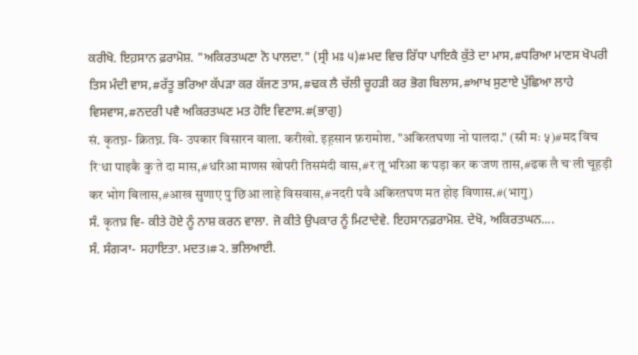ਕਰੀਖੋ. ਇਹ਼ਸਾਨ ਫ਼ਰਾਮੋਸ਼. "ਅਕਿਰਤਘਣਾ ਨੋ ਪਾਲਦਾ." (ਸ੍ਰੀ ਮਃ ੫)#ਮਦ ਵਿਚ ਰਿੱਧਾ ਪਾਇਕੈ ਕੁੱਤੇ ਦਾ ਮਾਸ,#ਧਰਿਆ ਮਾਣਸ ਖੋਪਰੀ ਤਿਸ ਮੰਦੀ ਵਾਸ,#ਰੱਤੂ ਭਰਿਆ ਕੱਪੜਾ ਕਰ ਕੱਜਣ ਤਾਸ,#ਢਕ ਲੈ ਚੱਲੀ ਚੂਹੜੀ ਕਰ ਭੋਗ ਬਿਲਾਸ,#ਆਖ ਸੁਣਾਏ ਪੁੱਛਿਆ ਲਾਹੇ ਵਿਸਵਾਸ,#ਨਦਰੀ ਪਵੈ ਅਕਿਰਤਘਣ ਮਤ ਹੋਇ ਵਿਣਾਸ.#(ਭਾਗੁ)
सं. कृतघ्न- क्रितघ्न. वि- उपकार विसारन वाला. करीखो. इह़सान फ़रामोश. "अकिरतघणा नो पालदा." (स्री मः ५)#मद विच रिॱधा पाइकै कुॱते दा मास,#धरिआ माणस खोपरी तिसमंदी वास,#रॱतू भरिआ कॱपड़ा कर कॱजण तास,#ढक लै चॱली चूहड़ी कर भोग बिलास,#आख सुणाए पुॱछिआ लाहे विसवास,#नदरी पवै अकिरतघण मत होइ विणास.#(भागु)
ਸੰ. कृतघ्र ਵਿ- ਕੀਤੇ ਹੋਏ ਨੂੰ ਨਾਸ਼ ਕਰਨ ਵਾਲਾ. ਜੋ ਕੀਤੇ ਉਪਕਾਰ ਨੂੰ ਮਿਟਾਦੇਵੇ. ਇਹਸਾਨਫ਼ਰਾਮੋਸ਼. ਦੇਖੋ, ਅਕਿਰਤਘਨ....
ਸੰ. ਸੰਗ੍ਯਾ- ਸਹਾਇਤਾ. ਮਦਤ।#੨. ਭਲਿਆਈ.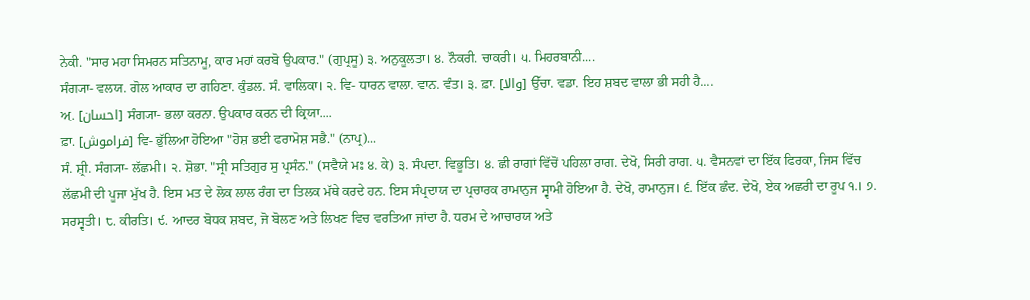ਨੇਕੀ. "ਸਾਰ ਮਹਾ ਸਿਮਰਨ ਸਤਿਨਾਮੂ, ਕਾਰ ਮਹਾਂ ਕਰਬੋ ਉਪਕਾਰ." (ਗੁਪ੍ਰਸੂ) ੩. ਅਨੁਕੂਲਤਾ। ੪. ਨੌਕਰੀ. ਚਾਕਰੀ। ੫. ਮਿਹਰਬਾਨੀ....
ਸੰਗ੍ਯਾ- ਵਲਯ. ਗੋਲ ਆਕਾਰ ਦਾ ਗਹਿਣਾ. ਕੁੰਡਲ. ਸੰ. ਵਾਲਿਕਾ। ੨. ਵਿ- ਧਾਰਨ ਵਾਲਾ. ਵਾਨ. ਵੰਤ। ੩. ਫ਼ਾ. [والا] ਉੱਚਾ. ਵਡਾ. ਇਹ ਸ਼ਬਦ ਵਾਲਾ ਭੀ ਸਹੀ ਹੈ....
ਅ਼. [احسان] ਸੰਗ੍ਯਾ- ਭਲਾ ਕਰਨਾ. ਉਪਕਾਰ ਕਰਨ ਦੀ ਕ੍ਰਿਯਾ....
ਫ਼ਾ. [فراموش] ਵਿ- ਭੁੱਲਿਆ ਹੋਇਆ "ਹੋਸ਼ ਭਈ ਫਰਾਮੋਸ਼ ਸਭੈ." (ਨਾਪ੍ਰ)...
ਸੰ. ਸ਼੍ਰੀ. ਸੰਗ੍ਯਾ- ਲੱਛਮੀ। ੨. ਸ਼ੋਭਾ. "ਸ੍ਰੀ ਸਤਿਗੁਰ ਸੁ ਪ੍ਰਸੰਨ." (ਸਵੈਯੇ ਮਃ ੪. ਕੇ) ੩. ਸੰਪਦਾ. ਵਿਭੂਤਿ। ੪. ਛੀ ਰਾਗਾਂ ਵਿੱਚੋਂ ਪਹਿਲਾ ਰਾਗ. ਦੇਖੋ, ਸਿਰੀ ਰਾਗ. ੫. ਵੈਸਨਵਾਂ ਦਾ ਇੱਕ ਫਿਰਕਾ, ਜਿਸ ਵਿੱਚ ਲੱਛਮੀ ਦੀ ਪੂਜਾ ਮੁੱਖ ਹੈ. ਇਸ ਮਤ ਦੇ ਲੋਕ ਲਾਲ ਰੰਗ ਦਾ ਤਿਲਕ ਮੱਥੇ ਕਰਦੇ ਹਨ. ਇਸ ਸੰਪ੍ਰਦਾਯ ਦਾ ਪ੍ਰਚਾਰਕ ਰਾਮਾਨੁਜ ਸ੍ਵਾਮੀ ਹੋਇਆ ਹੈ. ਦੇਖੋ, ਰਾਮਾਨੁਜ। ੬. ਇੱਕ ਛੰਦ. ਦੇਖੋ, ਏਕ ਅਛਰੀ ਦਾ ਰੂਪ ੧.। ੭. ਸਰਸ੍ਵਤੀ। ੮. ਕੀਰਤਿ। ੯. ਆਦਰ ਬੋਧਕ ਸ਼ਬਦ, ਜੋ ਬੋਲਣ ਅਤੇ ਲਿਖਣ ਵਿਚ ਵਰਤਿਆ ਜਾਂਦਾ ਹੈ. ਧਰਮ ਦੇ ਆਚਾਰਯ ਅਤੇ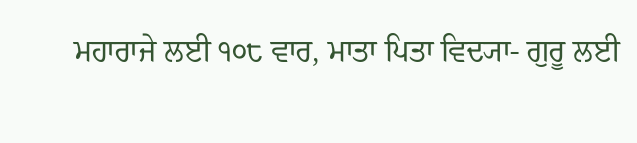ਮਹਾਰਾਜੇ ਲਈ ੧੦੮ ਵਾਰ, ਮਾਤਾ ਪਿਤਾ ਵਿਦ੍ਯਾ- ਗੁਰੂ ਲਈ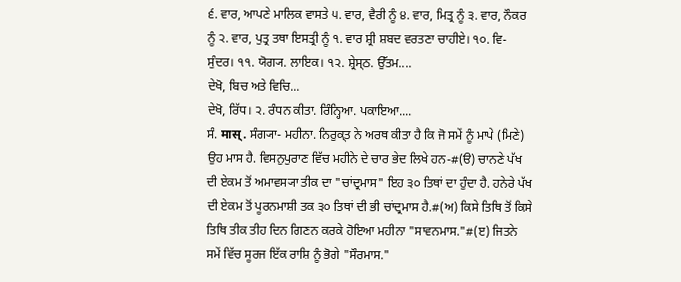੬. ਵਾਰ, ਆਪਣੇ ਮਾਲਿਕ ਵਾਸਤੇ ੫. ਵਾਰ, ਵੈਰੀ ਨੂੰ ੪. ਵਾਰ, ਮਿਤ੍ਰ ਨੂੰ ੩. ਵਾਰ, ਨੌਕਰ ਨੂੰ ੨. ਵਾਰ, ਪੁਤ੍ਰ ਤਥਾ ਇਸਤ੍ਰੀ ਨੂੰ ੧. ਵਾਰ ਸ਼੍ਰੀ ਸ਼ਬਦ ਵਰਤਣਾ ਚਾਹੀਏ। ੧੦. ਵਿ- ਸੁੰਦਰ। ੧੧. ਯੋਗ੍ਯ. ਲਾਇਕ। ੧੨. ਸ਼੍ਰੇਸ੍ਠ. ਉੱਤਮ....
ਦੇਖੋ, ਬਿਚ ਅਤੇ ਵਿਚਿ...
ਦੇਖੋ, ਰਿੱਧ। ੨. ਰੰਧਨ ਕੀਤਾ. ਰਿੰਨ੍ਹਿਆ. ਪਕਾਇਆ....
ਸੰ. मास्. ਸੰਗ੍ਯਾ- ਮਹੀਨਾ. ਨਿਰੁਕ੍ਤ ਨੇ ਅਰਥ ਕੀਤਾ ਹੈ ਕਿ ਜੋ ਸਮੇਂ ਨੂੰ ਮਾਪੇ (ਮਿਣੇ) ਉਹ ਮਾਸ ਹੈ. ਵਿਸਨੁਪੁਰਾਣ ਵਿੱਚ ਮਹੀਨੇ ਦੇ ਚਾਰ ਭੇਦ ਲਿਖੇ ਹਨ-#(ੳ) ਚਾਨਣੇ ਪੱਖ ਦੀ ਏਕਮ ਤੋਂ ਅਮਾਵਸ੍ਯਾ ਤੀਕ ਦਾ "ਚਾਂਦ੍ਰਮਾਸ" ਇਹ ੩੦ ਤਿਥਾਂ ਦਾ ਹੁੰਦਾ ਹੈ. ਹਨੇਰੇ ਪੱਖ ਦੀ ਏਕਮ ਤੋਂ ਪੂਰਨਮਾਸ਼ੀ ਤਕ ੩੦ ਤਿਥਾਂ ਦੀ ਭੀ ਚਾਂਦ੍ਰਮਾਸ ਹੈ.#(ਅ) ਕਿਸੇ ਤਿਥਿ ਤੋਂ ਕਿਸੇ ਤਿਥਿ ਤੀਕ ਤੀਹ ਦਿਨ ਗਿਣਨ ਕਰਕੇ ਹੋਇਆ ਮਹੀਨਾ "ਸਾਵਨਮਾਸ."#(ੲ) ਜਿਤਨੇ ਸਮੇਂ ਵਿੱਚ ਸੂਰਜ ਇੱਕ ਰਾਸ਼ਿ ਨੂੰ ਭੋਗੇ "ਸੌਰਮਾਸ."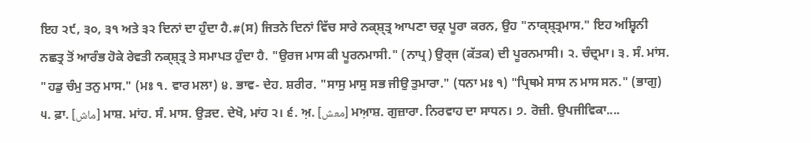ਇਹ ੨੯, ੩੦, ੩੧ ਅਤੇ ੩੨ ਦਿਨਾਂ ਦਾ ਹੁੰਦਾ ਹੈ.#(ਸ) ਜਿਤਨੇ ਦਿਨਾਂ ਵਿੱਚ ਸਾਰੇ ਨਕ੍ਸ਼੍ਤ੍ਰ ਆਪਣਾ ਚਕ੍ਰ ਪੂਰਾ ਕਰਨ, ਉਹ "ਨਾਕ੍ਸ਼੍ਤ੍ਰਮਾਸ." ਇਹ ਅਸ਼੍ਵਿਨੀ ਨਛਤ੍ਰ ਤੋਂ ਆਰੰਭ ਹੋਕੇ ਰੇਵਤੀ ਨਕ੍ਸ਼੍ਤ੍ਰ ਤੇ ਸਮਾਪਤ ਹੁੰਦਾ ਹੈ. "ਉਰਜ ਮਾਸ ਕੀ ਪੂਰਨਮਾਸੀ." (ਨਾਪ੍ਰ) ਉਰ੍ਜ (ਕੱਤਕ) ਦੀ ਪੂਰਨਮਾਸੀ। ੨. ਚੰਦ੍ਰਮਾ। ੩. ਸੰ. ਮਾਂਸ. "ਹਡੁ ਚੰਮੁ ਤਨੁ ਮਾਸ." (ਮਃ ੧. ਵਾਰ ਮਲਾ) ੪. ਭਾਵ- ਦੇਹ. ਸ਼ਰੀਰ. "ਸਾਸੁ ਮਾਸੁ ਸਭ ਜੀਉ ਤੁਮਾਰਾ." (ਧਨਾ ਮਃ ੧) "ਪ੍ਰਿਥਮੇ ਸਾਸ ਨ ਮਾਸ ਸਨ." (ਭਾਗੁ) ੫. ਫ਼ਾ. [ماش] ਮਾਸ਼. ਮਾਂਹ. ਸੰ. ਮਾਸ. ਉੜਦ. ਦੇਖੋ, ਮਾਂਹ ੨। ੬. ਅ਼. [معش] ਮਆ਼ਸ਼. ਗੁਜ਼ਾਰਾ. ਨਿਰਵਾਹ ਦਾ ਸਾਧਨ। ੭. ਰੋਜ਼ੀ. ਉਪਜੀਵਿਕਾ....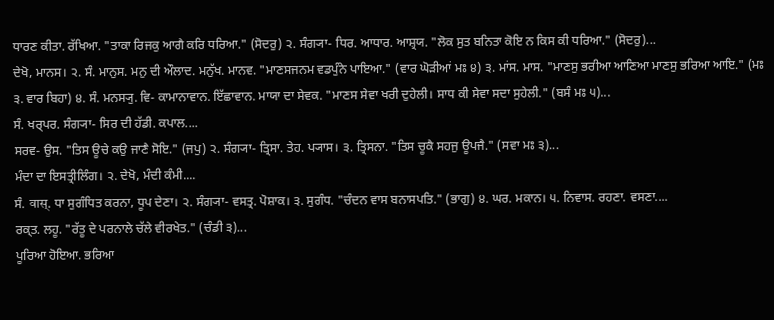ਧਾਰਣ ਕੀਤਾ. ਰੱਖਿਆ. "ਤਾਕਾ ਰਿਜਕੁ ਆਗੈ ਕਰਿ ਧਰਿਆ." (ਸੋਦਰੁ) ੨. ਸੰਗ੍ਯਾ- ਧਿਰ. ਆਧਾਰ. ਆਸ਼੍ਰਯ. "ਲੋਕ ਸੁਤ ਬਨਿਤਾ ਕੋਇ ਨ ਕਿਸ ਕੀ ਧਰਿਆ." (ਸੋਦਰੁ)...
ਦੇਖੋ, ਮਾਨਸ। ੨. ਸੰ. ਮਾਨੁਸ. ਮਨੁ ਦੀ ਔਲਾਦ. ਮਨੁੱਖ. ਮਾਨਵ. "ਮਾਣਸਜਨਮ ਵਡਪੁੰਨੇ ਪਾਇਆ." (ਵਾਰ ਘੋੜੀਆਂ ਮਃ ੪) ੩. ਮਾਂਸ. ਮਾਸ. "ਮਾਣਸੁ ਭਰੀਆ ਆਣਿਆ ਮਾਣਸੁ ਭਰਿਆ ਆਇ." (ਮਃ ੩. ਵਾਰ ਬਿਹਾ) ੪. ਸੰ. ਮਨਸ੍ਯੁ. ਵਿ- ਕਾਮਾਨਾਵਾਨ. ਇੱਛਾਵਾਨ. ਮਾਯਾ ਦਾ ਸੇਵਕ. "ਮਾਣਸ ਸੇਵਾ ਖਰੀ ਦੁਹੇਲੀ। ਸਾਧ ਕੀ ਸੇਵਾ ਸਦਾ ਸੁਹੇਲੀ." (ਬਸੰ ਮਃ ੫)...
ਸੰ. ਖਰ੍ਪਰ. ਸੰਗ੍ਯਾ- ਸਿਰ ਦੀ ਹੱਡੀ. ਕਪਾਲ....
ਸਰਵ- ਉਸ. "ਤਿਸ ਊਚੇ ਕਉ ਜਾਣੈ ਸੋਇ." (ਜਪੁ) ੨. ਸੰਗ੍ਯਾ- ਤ੍ਰਿਸਾ. ਤੇਹ. ਪ੍ਯਾਸ। ੩. ਤ੍ਰਿਸਨਾ. "ਤਿਸ ਚੂਕੈ ਸਹਜੁ ਊਪਜੈ." (ਸਵਾ ਮਃ ੩)...
ਮੰਦਾ ਦਾ ਇਸਤ੍ਰੀਲਿੰਗ। ੨. ਦੇਖੋ, ਮੰਦੀ ਕੰਮੀ....
ਸੰ. वास्. ਧਾ ਸੁਗੰਧਿਤ ਕਰਨਾ, ਧੂਪ ਦੇਣਾ। ੨. ਸੰਗ੍ਯਾ- ਵਸਤ੍ਰ. ਪੋਸ਼ਾਕ। ੩. ਸੁਗੰਧ. "ਚੰਦਨ ਵਾਸ ਬਨਾਸਪਤਿ." (ਭਾਗੁ) ੪. ਘਰ. ਮਕਾਨ। ੫. ਨਿਵਾਸ. ਰਹਣਾ. ਵਸਣਾ....
ਰਕ੍ਤ. ਲਹੂ. "ਰੱਤੂ ਦੇ ਪਰਨਾਲੇ ਚੱਲੇ ਵੀਰਖੇਤ." (ਚੰਡੀ ੩)...
ਪੂਰਿਆ ਹੋਇਆ. ਭਰਿਆ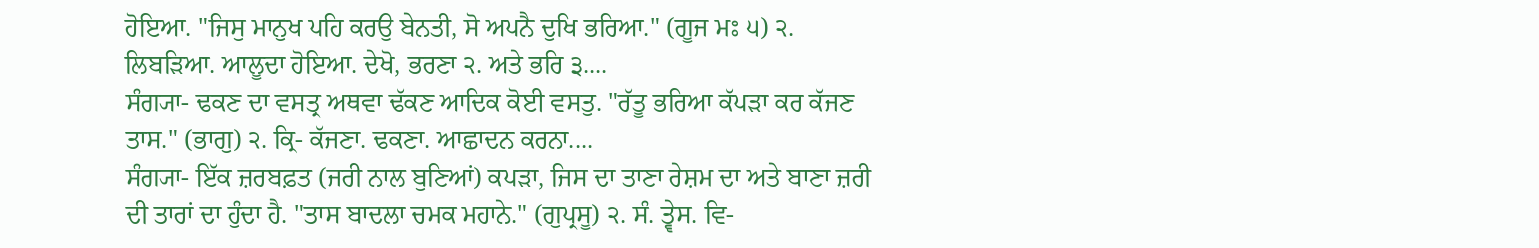ਹੋਇਆ. "ਜਿਸੁ ਮਾਨੁਖ ਪਹਿ ਕਰਉ ਬੇਨਤੀ, ਸੋ ਅਪਨੈ ਦੁਖਿ ਭਰਿਆ." (ਗੂਜ ਮਃ ੫) ੨. ਲਿਬੜਿਆ. ਆਲੂਦਾ ਹੋਇਆ. ਦੇਖੋ, ਭਰਣਾ ੨. ਅਤੇ ਭਰਿ ੩....
ਸੰਗ੍ਯਾ- ਢਕਣ ਦਾ ਵਸਤ੍ਰ ਅਥਵਾ ਢੱਕਣ ਆਦਿਕ ਕੋਈ ਵਸਤੁ. "ਰੱਤੂ ਭਰਿਆ ਕੱਪੜਾ ਕਰ ਕੱਜਣ ਤਾਸ." (ਭਾਗੁ) ੨. ਕ੍ਰਿ- ਕੱਜਣਾ. ਢਕਣਾ. ਆਛਾਦਨ ਕਰਨਾ....
ਸੰਗ੍ਯਾ- ਇੱਕ ਜ਼ਰਬਫ਼ਤ (ਜਰੀ ਨਾਲ ਬੁਣਿਆਂ) ਕਪੜਾ, ਜਿਸ ਦਾ ਤਾਣਾ ਰੇਸ਼ਮ ਦਾ ਅਤੇ ਬਾਣਾ ਜ਼ਰੀ ਦੀ ਤਾਰਾਂ ਦਾ ਹੁੰਦਾ ਹੈ. "ਤਾਸ ਬਾਦਲਾ ਚਮਕ ਮਹਾਨੇ." (ਗੁਪ੍ਰਸੂ) ੨. ਸੰ. ਤ੍ਵੇਸ. ਵਿ-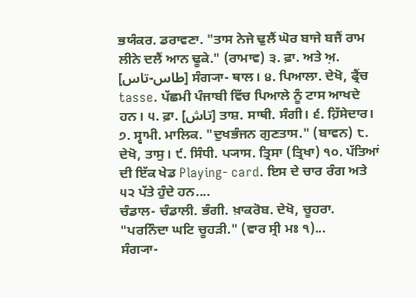ਭਯੰਕਰ. ਡਰਾਵਣਾ. "ਤਾਸ ਨੇਜੇ ਢੁਲੈਂ ਘੋਰ ਬਾਜੇ ਬਜੈਂ ਰਾਮ ਲੀਨੇ ਦਲੈਂ ਆਨ ਢੂਕੇ." (ਰਾਮਾਵ) ੩. ਫ਼ਾ. ਅਤੇ ਅ਼. [طاس-تاس] ਸੰਗ੍ਯਾ- ਥਾਲ। ੪. ਪਿਆਲਾ. ਦੇਖੋ, ਫ੍ਰੈਂਚ tasse. ਪੱਛਮੀ ਪੰਜਾਬੀ ਵਿੱਚ ਪਿਆਲੇ ਨੂੰ ਟਾਸ ਆਖਦੇ ਹਨ। ੫. ਫ਼ਾ. [تاش] ਤਾਸ਼. ਸਾਥੀ. ਸੰਗੀ। ੬. ਹ਼ਿੱਸੇਦਾਰ। ੭. ਸ੍ਵਾਮੀ. ਮਾਲਿਕ. "ਦੁਖਭੰਜਨ ਗੁਣਤਾਸ." (ਬਾਵਨ) ੮. ਦੇਖੋ, ਤਾਸੁ। ੯. ਸਿੰਧੀ. ਪ੍ਯਾਸ. ਤ੍ਰਿਸਾ (ਤ੍ਰਿਖਾ) ੧੦. ਪੱਤਿਆਂ ਦੀ ਇੱਕ ਖੇਡ Playing- card. ਇਸ ਦੇ ਚਾਰ ਰੰਗ ਅਤੇ ੫੨ ਪੱਤੇ ਹੁੰਦੇ ਹਨ....
ਚੰਡਾਲ- ਚੰਡਾਲੀ. ਭੰਗੀ. ਖ਼ਾਕਰੋਬ. ਦੇਖੋ, ਚੂਹਰਾ. "ਪਰਨਿੰਦਾ ਘਟਿ ਚੂਹੜੀ." (ਵਾਰ ਸ੍ਰੀ ਮਃ ੧)...
ਸੰਗ੍ਯਾ-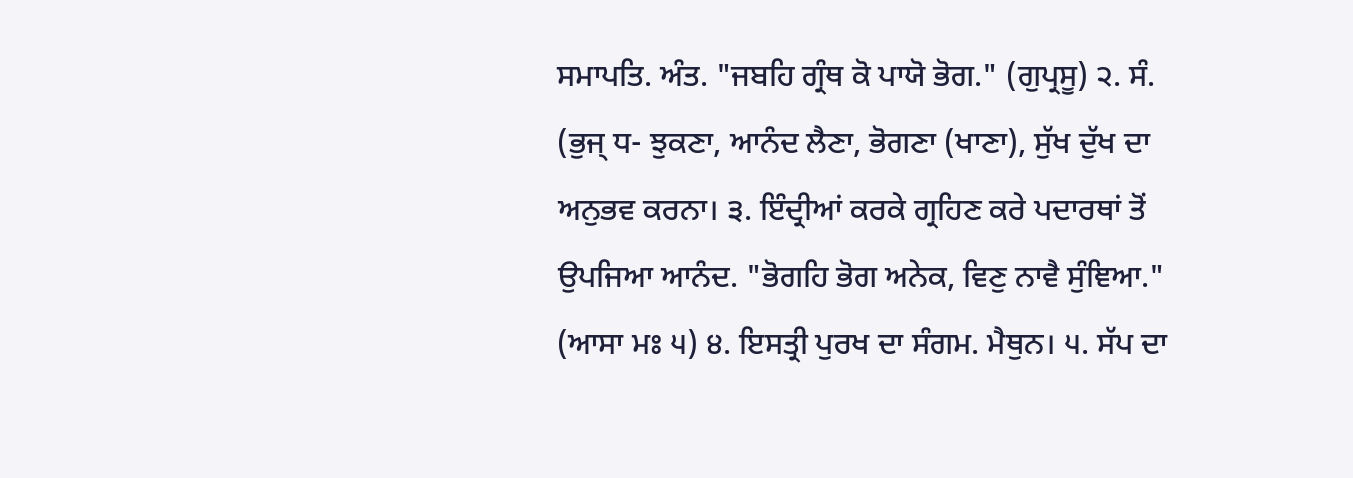ਸਮਾਪਤਿ. ਅੰਤ. "ਜਬਹਿ ਗ੍ਰੰਥ ਕੋ ਪਾਯੋ ਭੋਗ." (ਗੁਪ੍ਰਸੂ) ੨. ਸੰ. (ਭੁਜ੍ ਧ- ਝੁਕਣਾ, ਆਨੰਦ ਲੈਣਾ, ਭੋਗਣਾ (ਖਾਣਾ), ਸੁੱਖ ਦੁੱਖ ਦਾ ਅਨੁਭਵ ਕਰਨਾ। ੩. ਇੰਦ੍ਰੀਆਂ ਕਰਕੇ ਗ੍ਰਹਿਣ ਕਰੇ ਪਦਾਰਥਾਂ ਤੋਂ ਉਪਜਿਆ ਆਨੰਦ. "ਭੋਗਹਿ ਭੋਗ ਅਨੇਕ, ਵਿਣੁ ਨਾਵੈ ਸੁੰਞਿਆ." (ਆਸਾ ਮਃ ੫) ੪. ਇਸਤ੍ਰੀ ਪੁਰਖ ਦਾ ਸੰਗਮ. ਮੈਥੁਨ। ੫. ਸੱਪ ਦਾ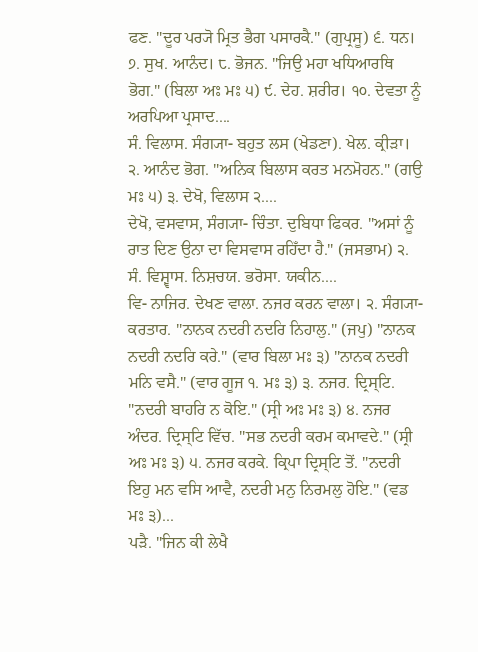ਫਣ. "ਦੂਰ ਪਰ੍ਯੋ ਮ੍ਰਿਤ ਭੈਗ ਪਸਾਰਕੈ." (ਗੁਪ੍ਰਸੂ) ੬. ਧਨ। ੭. ਸੁਖ. ਆਨੰਦ। ੮. ਭੋਜਨ. "ਜਿਉ ਮਹਾ ਖਧਿਆਰਥਿ ਭੋਗ." (ਬਿਲਾ ਅਃ ਮਃ ੫) ੯. ਦੇਹ. ਸ਼ਰੀਰ। ੧੦. ਦੇਵਤਾ ਨੂੰ ਅਰਪਿਆ ਪ੍ਰਸਾਦ....
ਸੰ. ਵਿਲਾਸ. ਸੰਗ੍ਯਾ- ਬਹੁਤ ਲਸ (ਖੇਡਣਾ). ਖੇਲ. ਕ੍ਰੀੜਾ। ੨. ਆਨੰਦ ਭੋਗ. "ਅਨਿਕ ਬਿਲਾਸ ਕਰਤ ਮਨਮੋਹਨ." (ਗਉ ਮਃ ੫) ੩. ਦੇਖੋ, ਵਿਲਾਸ ੨....
ਦੇਖੋ, ਵਸਵਾਸ, ਸੰਗ੍ਯਾ- ਚਿੰਤਾ. ਦੁਬਿਧਾ ਫਿਕਰ. "ਅਸਾਂ ਨੂੰ ਰਾਤ ਦਿਣ ਉਨਾ ਦਾ ਵਿਸਵਾਸ ਰਹਿਁਦਾ ਹੈ." (ਜਸਭਾਮ) ੨. ਸੰ. ਵਿਸ਼੍ਵਾਸ. ਨਿਸ਼ਚਯ. ਭਰੋਸਾ. ਯਕੀਨ....
ਵਿ- ਨਾਜਿਰ. ਦੇਖਣ ਵਾਲਾ. ਨਜਰ ਕਰਨ ਵਾਲਾ। ੨. ਸੰਗ੍ਯਾ- ਕਰਤਾਰ. "ਨਾਨਕ ਨਦਰੀ ਨਦਰਿ ਨਿਹਾਲੁ." (ਜਪੁ) "ਨਾਨਕ ਨਦਰੀ ਨਦਰਿ ਕਰੇ." (ਵਾਰ ਬਿਲਾ ਮਃ ੩) "ਨਾਨਕ ਨਦਰੀ ਮਨਿ ਵਸੈ." (ਵਾਰ ਗੂਜ ੧. ਮਃ ੩) ੩. ਨਜਰ. ਦ੍ਰਿਸ੍ਟਿ. "ਨਦਰੀ ਬਾਹਰਿ ਨ ਕੋਇ." (ਸ੍ਰੀ ਅਃ ਮਃ ੩) ੪. ਨਜਰ ਅੰਦਰ. ਦ੍ਰਿਸ੍ਟਿ ਵਿੱਚ. "ਸਭ ਨਦਰੀ ਕਰਮ ਕਮਾਵਦੇ." (ਸ੍ਰੀ ਅਃ ਮਃ ੩) ੫. ਨਜਰ ਕਰਕੇ. ਕ੍ਰਿਪਾ ਦ੍ਰਿਸ੍ਟਿ ਤੋਂ. "ਨਦਰੀ ਇਹੁ ਮਨ ਵਸਿ ਆਵੈ, ਨਦਰੀ ਮਨੁ ਨਿਰਮਲੁ ਹੋਇ." (ਵਡ ਮਃ ੩)...
ਪੜੈ. "ਜਿਨ ਕੀ ਲੇਖੈ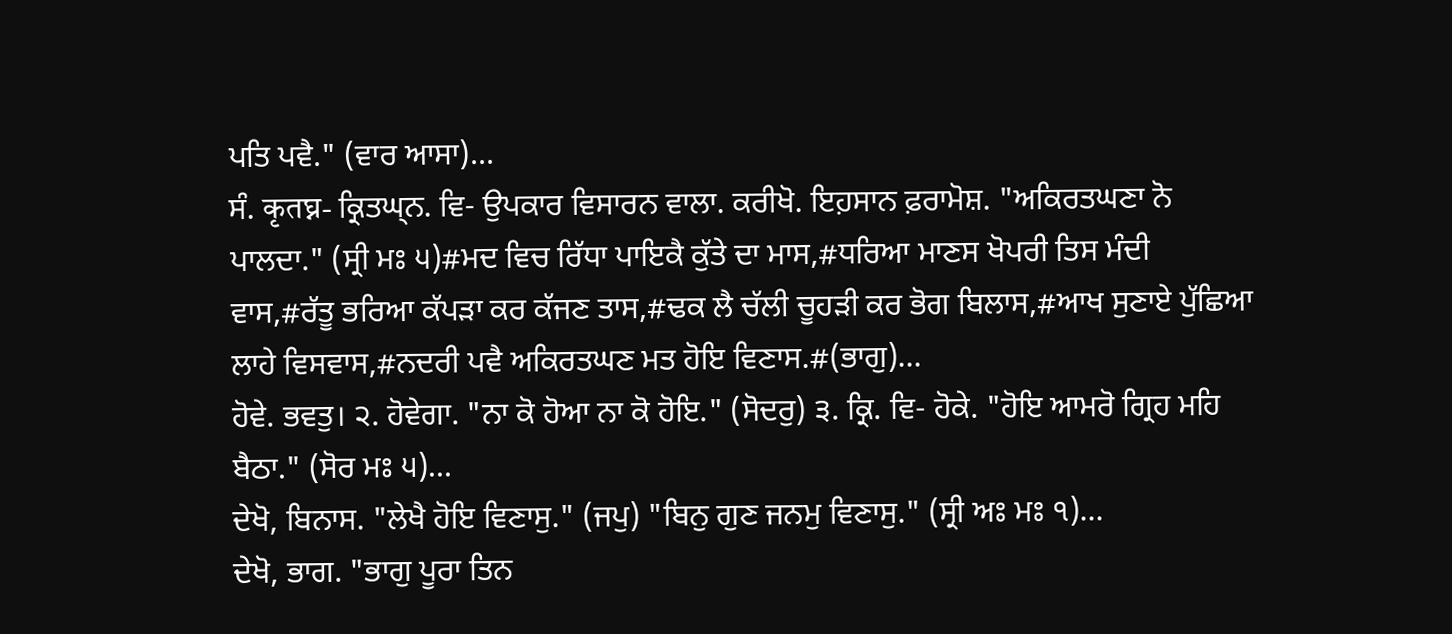ਪਤਿ ਪਵੈ." (ਵਾਰ ਆਸਾ)...
ਸੰ. कृतघ्न- ਕ੍ਰਿਤਘ੍ਨ. ਵਿ- ਉਪਕਾਰ ਵਿਸਾਰਨ ਵਾਲਾ. ਕਰੀਖੋ. ਇਹ਼ਸਾਨ ਫ਼ਰਾਮੋਸ਼. "ਅਕਿਰਤਘਣਾ ਨੋ ਪਾਲਦਾ." (ਸ੍ਰੀ ਮਃ ੫)#ਮਦ ਵਿਚ ਰਿੱਧਾ ਪਾਇਕੈ ਕੁੱਤੇ ਦਾ ਮਾਸ,#ਧਰਿਆ ਮਾਣਸ ਖੋਪਰੀ ਤਿਸ ਮੰਦੀ ਵਾਸ,#ਰੱਤੂ ਭਰਿਆ ਕੱਪੜਾ ਕਰ ਕੱਜਣ ਤਾਸ,#ਢਕ ਲੈ ਚੱਲੀ ਚੂਹੜੀ ਕਰ ਭੋਗ ਬਿਲਾਸ,#ਆਖ ਸੁਣਾਏ ਪੁੱਛਿਆ ਲਾਹੇ ਵਿਸਵਾਸ,#ਨਦਰੀ ਪਵੈ ਅਕਿਰਤਘਣ ਮਤ ਹੋਇ ਵਿਣਾਸ.#(ਭਾਗੁ)...
ਹੋਵੇ. ਭਵਤੁ। ੨. ਹੋਵੇਗਾ. "ਨਾ ਕੋ ਹੋਆ ਨਾ ਕੋ ਹੋਇ." (ਸੋਦਰੁ) ੩. ਕ੍ਰਿ. ਵਿ- ਹੋਕੇ. "ਹੋਇ ਆਮਰੋ ਗ੍ਰਿਹ ਮਹਿ ਬੈਠਾ." (ਸੋਰ ਮਃ ੫)...
ਦੇਖੋ, ਬਿਨਾਸ. "ਲੇਖੈ ਹੋਇ ਵਿਣਾਸੁ." (ਜਪੁ) "ਬਿਨੁ ਗੁਣ ਜਨਮੁ ਵਿਣਾਸੁ." (ਸ੍ਰੀ ਅਃ ਮਃ ੧)...
ਦੇਖੋ, ਭਾਗ. "ਭਾਗੁ ਪੂਰਾ ਤਿਨ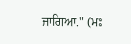ਜਾਗਿਆ." (ਮਃ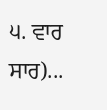੫. ਵਾਰ ਸਾਰ)...